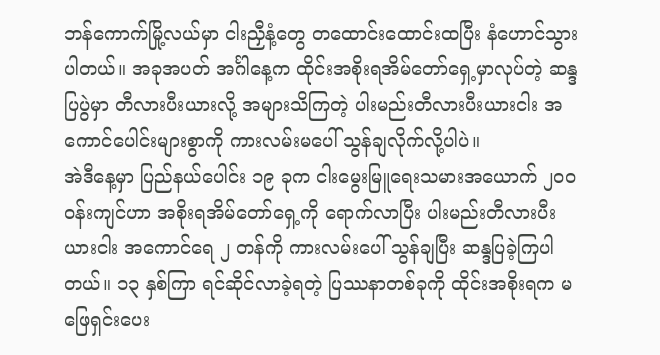ဘန်ကောက်မြို့လယ်မှာ ငါးညှီနံ့တွေ တထောင်းထောင်းထပြီး နံဟောင်သွားပါတယ်။ အခုအပတ် အင်္ဂါနေ့က ထိုင်းအစိုးရအိမ်တော်ရှေ့မှာလုပ်တဲ့ ဆန္ဒပြပွဲမှာ တီလားပီးယားလို့ အများသိကြတဲ့ ပါးမည်းတီလားပီးယားငါး အကောင်ပေါင်းများစွာကို ကားလမ်းမပေါ် သွန်ချလိုက်လို့ပါပဲ။
အဲဒီနေ့မှာ ပြည်နယ်ပေါင်း ၁၉ ခုက ငါးမွေးမြူရေးသမားအယောက် ၂၀၀ ဝန်းကျင်ဟာ အစိုးရအိမ်တော်ရှေ့ကို ရောက်လာပြီး ပါးမည်းတီလားပီးယားငါး အကောင်ရေ ၂ တန်ကို ကားလမ်းပေါ် သွန်ချပြီး ဆန္ဒပြခဲ့ကြပါတယ်။ ၁၃ နှစ်ကြာ ရင်ဆိုင်လာခဲ့ရတဲ့ ပြဿနာတစ်ခုကို ထိုင်းအစိုးရက မဖြေရှင်းပေး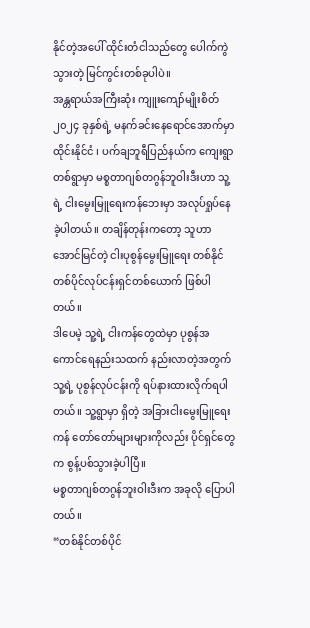နိုင်တဲ့အပေါ် ထိုင်းတံငါသည်တွေ ပေါက်ကွဲသွားတဲ့ မြင်ကွင်းတစ်ခုပါပဲ။
အန္တရာယ်အကြီးဆုံး ကျူးကျော်မျိုးစိတ်
၂၀၂၄ ခုနှစ်ရဲ့ မနက်ခင်းနေရောင်အောက်မှာ ထိုင်းနိုင်ငံ ၊ ပက်ချဘူရီပြည်နယ်က ကျေးရွာတစ်ရွာမှာ မစ္စတာဂျစ်တဂွန်ဘူဝါးဒီးဟာ သူ့ရဲ့ ငါးမွေးမြူရေးကန်ဘေးမှာ အလုပ်ရှုပ်နေခဲ့ပါတယ်။ တချိန်တုန်းကတော့ သူဟာ အောင်မြင်တဲ့ ငါးပုစွန်မွေးမြူရေး တစ်နိုင်တစ်ပိုင်လုပ်ငန်းရှင်တစ်ယောက် ဖြစ်ပါတယ်။
ဒါပေမဲ့ သူ့ရဲ့ ငါးကန်တွေထဲမှာ ပုစွန်အကောင်ရေနည်းသထက် နည်းလာတဲ့အတွက် သူ့ရဲ့ ပုစွန်လုပ်ငန်းကို ရပ်နားထားလိုက်ရပါတယ်။ သူ့ရွာမှာ ရှိတဲ့ အခြားငါးမွေးမြူရေးကန် တော်တော်များများကိုလည်း ပိုင်ရှင်တွေက စွန့်ပစ်သွားခဲ့ပါပြီ။
မစ္စတာဂျစ်တဂွန်ဘူးဝါးဒီးက အခုလို ပြောပါတယ်။
“တစ်နိုင်တစ်ပိုင်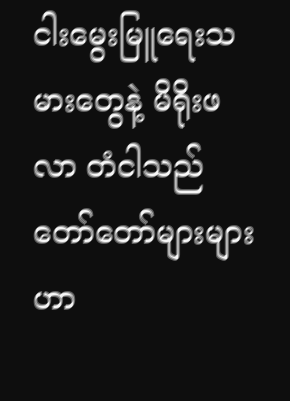ငါးမွေးမြူရေးသမားတွေနဲ့ မိရိုးဖလာ တံငါသည်တော်တော်များများဟာ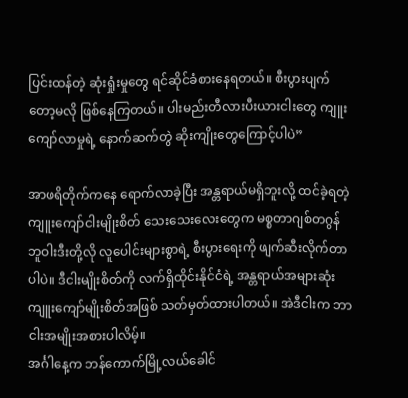ပြင်းထန်တဲ့ ဆုံးရှုံးမှုတွေ ရင်ဆိုင်ခံစားနေရတယ်။ စီးပွားပျက်တော့မလို ဖြစ်နေကြတယ်။ ပါးမည်းတီလားပီးယားငါးတွေ ကျူးကျော်လာမှုရဲ့ နောက်ဆက်တွဲ ဆိုးကျိုးတွေကြောင့်ပါပဲ”

အာဖရိတိုက်ကနေ ရောက်လာခဲ့ပြီး အန္တရာယ်မရှိဘူးလို့ ထင်ခဲ့ရတဲ့ ကျူးကျော်ငါးမျိုးစိတ် သေးသေးလေးတွေက မစ္စတာဂျစ်တဂွန်ဘူဝါးဒီးတို့လို လူပေါင်းများစွာရဲ့ စီးပွားရေးကို ဖျက်ဆီးလိုက်တာပါပဲ။ ဒီငါးမျိုးစိတ်ကို လက်ရှိထိုင်းနိုင်ငံရဲ့ အန္တရာယ်အများဆုံး ကျူးကျော်မျိုးစိတ်အဖြစ် သတ်မှတ်ထားပါတယ်။ အဲဒီငါးက ဘာငါးအမျိုးအစားပါလိမ့်။
အင်္ဂါနေ့က ဘန်ကောက်မြို့လယ်ခေါင်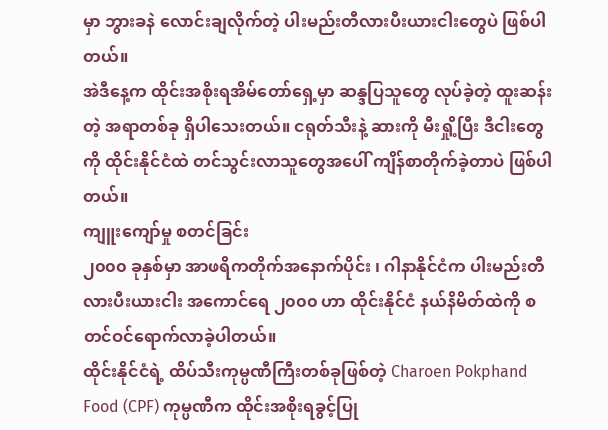မှာ ဘွားခနဲ လောင်းချလိုက်တဲ့ ပါးမည်းတီလားပီးယားငါးတွေပဲ ဖြစ်ပါတယ်။
အဲဒီနေ့က ထိုင်းအစိုးရအိမ်တော်ရှေ့မှာ ဆန္ဒပြသူတွေ လုပ်ခဲ့တဲ့ ထူးဆန်းတဲ့ အရာတစ်ခု ရှိပါသေးတယ်။ ငရုတ်သီးနဲ့ ဆားကို မီးရှို့ပြီး ဒီငါးတွေကို ထိုင်းနိုင်ငံထဲ တင်သွင်းလာသူတွေအပေါ် ကျိန်စာတိုက်ခဲ့တာပဲ ဖြစ်ပါတယ်။
ကျူးကျော်မှု စတင်ခြင်း
၂၀၀၀ ခုနှစ်မှာ အာဖရိကတိုက်အနောက်ပိုင်း ၊ ဂါနာနိုင်ငံက ပါးမည်းတီလားပီးယားငါး အကောင်ရေ ၂၀၀၀ ဟာ ထိုင်းနိုင်ငံ နယ်နိမိတ်ထဲကို စတင်ဝင်ရောက်လာခဲ့ပါတယ်။
ထိုင်းနိုင်ငံရဲ့ ထိပ်သီးကုမ္ပဏီကြီးတစ်ခုဖြစ်တဲ့ Charoen Pokphand Food (CPF) ကုမ္ပဏီက ထိုင်းအစိုးရခွင့်ပြု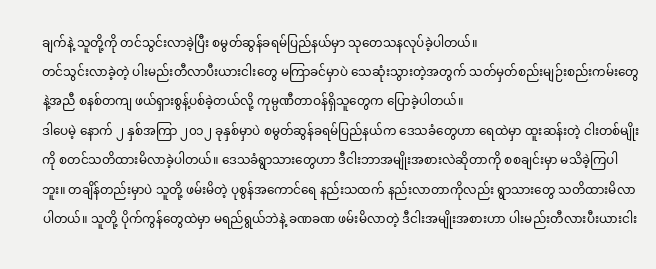ချက်နဲ့ သူတို့ကို တင်သွင်းလာခဲ့ပြီး စမွတ်ဆွန်ခရမ်ပြည်နယ်မှာ သုတေသနလုပ်ခဲ့ပါတယ်။
တင်သွင်းလာခဲ့တဲ့ ပါးမည်းတီလာပီးယားငါးတွေ မကြာခင်မှာပဲ သေဆုံးသွားတဲ့အတွက် သတ်မှတ်စည်းမျဉ်းစည်းကမ်းတွေနဲ့အညီ စနစ်တကျ ဖယ်ရှားစွန့်ပစ်ခဲ့တယ်လို့ ကုမ္ပဏီတာဝန်ရှိသူတွေက ပြောခဲ့ပါတယ်။
ဒါပေမဲ့ နောက် ၂ နှစ်အကြာ ၂၀၁၂ ခုနှစ်မှာပဲ စမွတ်ဆွန်ခရမ်ပြည်နယ်က ဒေသခံတွေဟာ ရေထဲမှာ ထူးဆန်းတဲ့ ငါးတစ်မျိုးကို စတင်သတိထားမိလာခဲ့ပါတယ်။ ဒေသခံရွာသားတွေဟာ ဒီငါးဘာအမျိုးအစားလဲဆိုတာကို စစချင်းမှာ မသိခဲ့ကြပါဘူး။ တချိန်တည်းမှာပဲ သူတို့ ဖမ်းမိတဲ့ ပုစွန်အကောင်ရေ နည်းသထက် နည်းလာတာကိုလည်း ရွာသားတွေ သတိထားမိလာပါတယ်။ သူတို့ ပိုက်ကွန်တွေထဲမှာ မရည်ရွယ်ဘဲနဲ့ ခဏခဏ ဖမ်းမိလာတဲ့ ဒီငါးအမျိုးအစားဟာ ပါးမည်းတီလားပီးယားငါး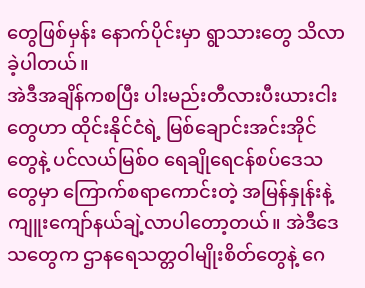တွေဖြစ်မှန်း နောက်ပိုင်းမှာ ရွာသားတွေ သိလာခဲ့ပါတယ်။
အဲဒီအချိန်ကစပြီး ပါးမည်းတီလားပီးယားငါးတွေဟာ ထိုင်းနိုင်ငံရဲ့ မြစ်ချောင်းအင်းအိုင်တွေနဲ့ ပင်လယ်မြစ်ဝ ရေချိုရေငန်စပ်ဒေသတွေမှာ ကြောက်စရာကောင်းတဲ့ အမြန်နှုန်းနဲ့ ကျူးကျော်နယ်ချဲ့လာပါတော့တယ်။ အဲဒီဒေသတွေက ဌာနရေသတ္တဝါမျိုးစိတ်တွေနဲ့ ဂေ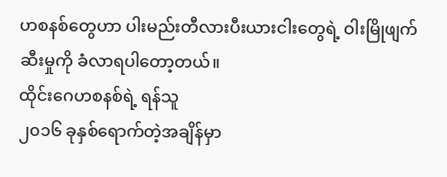ဟစနစ်တွေဟာ ပါးမည်းတီလားပီးယားငါးတွေရဲ့ ဝါးမြိုဖျက်ဆီးမှုကို ခံလာရပါတော့တယ်။
ထိုင်းဂေဟစနစ်ရဲ့ ရန်သူ
၂၀၁၆ ခုနှစ်ရောက်တဲ့အချိန်မှာ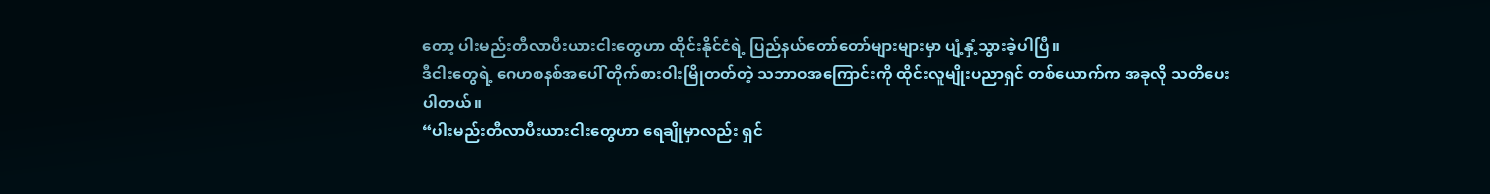တော့ ပါးမည်းတီလာပီးယားငါးတွေဟာ ထိုင်းနိုင်ငံရဲ့ ပြည်နယ်တော်တော်များများမှာ ပျံ့နှံ့သွားခဲ့ပါပြီ။
ဒီငါးတွေရဲ့ ဂေဟစနစ်အပေါ် တိုက်စားဝါးမြိုတတ်တဲ့ သဘာဝအကြောင်းကို ထိုင်းလူမျိုးပညာရှင် တစ်ယောက်က အခုလို သတိပေးပါတယ်။
“ပါးမည်းတီလာပီးယားငါးတွေဟာ ရေချိုမှာလည်း ရှင်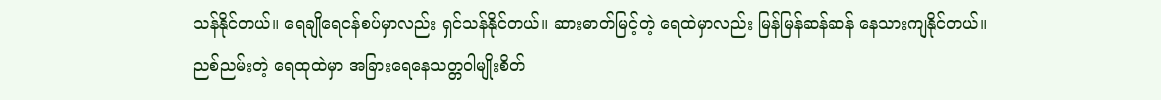သန်နိုင်တယ်။ ရေချိုရေငန်စပ်မှာလည်း ရှင်သန်နိုင်တယ်။ ဆားဓာတ်မြင့်တဲ့ ရေထဲမှာလည်း မြန်မြန်ဆန်ဆန် နေသားကျနိုင်တယ်။ ညစ်ညမ်းတဲ့ ရေထုထဲမှာ အခြားရေနေသတ္တဝါမျိုးစိတ်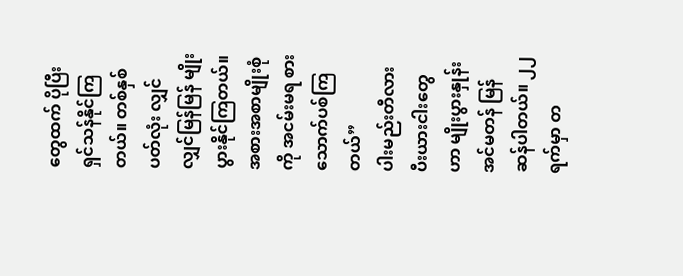တွေထက် ပိုပြီး ရှင်သန်နိုင်ကြတယ်။ တစ်နှစ်ပတ်လုံး လျှင်လျှင်မြန်မြန် မျိုးပွားနိုင်ကြတယ်။ အစားအစာမျိုးစုံကို အငမ်းမရ စားသောက်ပစ်ကြတယ်”
ပါးမည်းတီလားပီးယားငါးတွေဟာ မျိုးပွားနှုန်း အင်မတန် မြန်ဆန်ပါတယ်။ ၂၂ ရက်မှာ တ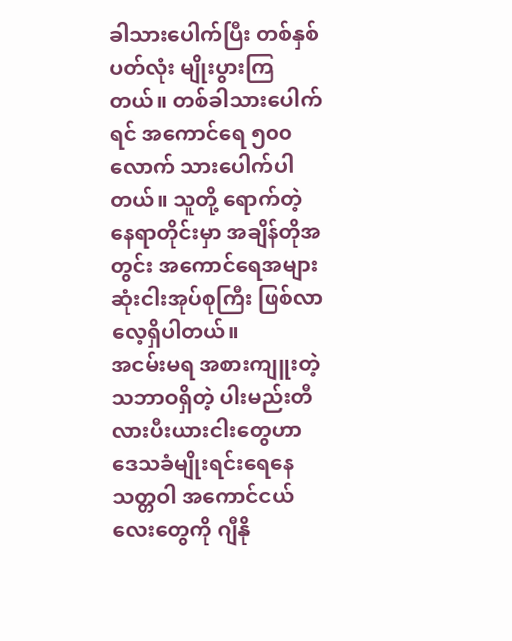ခါသားပေါက်ပြီး တစ်နှစ်ပတ်လုံး မျိုးပွားကြတယ်။ တစ်ခါသားပေါက်ရင် အကောင်ရေ ၅၀၀ လောက် သားပေါက်ပါတယ်။ သူတို့ ရောက်တဲ့ နေရာတိုင်းမှာ အချိန်တိုအတွင်း အကောင်ရေအများဆုံးငါးအုပ်စုကြီး ဖြစ်လာလေ့ရှိပါတယ်။
အငမ်းမရ အစားကျူးတဲ့ သဘာဝရှိတဲ့ ပါးမည်းတီလားပီးယားငါးတွေဟာ ဒေသခံမျိုးရင်းရေနေသတ္တဝါ အကောင်ငယ်လေးတွေကို ဂျီနို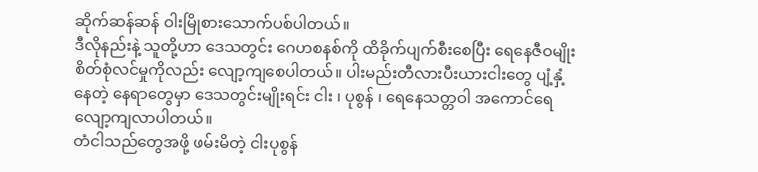ဆိုက်ဆန်ဆန် ဝါးမြိုစားသောက်ပစ်ပါတယ်။
ဒီလိုနည်းနဲ့ သူတို့ဟာ ဒေသတွင်း ဂေဟစနစ်ကို ထိခိုက်ပျက်စီးစေပြီး ရေနေဇီဝမျိုးစိတ်စုံလင်မှုကိုလည်း လျော့ကျစေပါတယ်။ ပါးမည်းတီလားပီးယားငါးတွေ ပျံ့နှံ့နေတဲ့ နေရာတွေမှာ ဒေသတွင်းမျိုးရင်း ငါး ၊ ပုစွန် ၊ ရေနေသတ္တဝါ အကောင်ရေ လျော့ကျလာပါတယ်။
တံငါသည်တွေအဖို့ ဖမ်းမိတဲ့ ငါးပုစွန်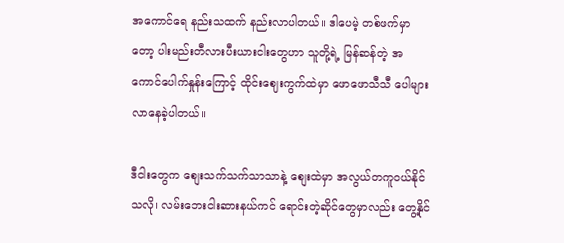အကောင်ရေ နည်းသထက် နည်းလာပါတယ်။ ဒါပေမဲ့ တစ်ဖက်မှာတော့ ပါးမည်းတီလားပီးယားငါးတွေဟာ သူတို့ရဲ့ မြန်ဆန်တဲ့ အကောင်ပေါက်နှုန်းကြောင့် ထိုင်းဈေးကွက်ထဲမှာ ဖောဖောသီသီ ပေါများလာနေခဲ့ပါတယ်။

ဒီငါးတွေက စျေးသက်သက်သာသာနဲ့ စျေးထဲမှာ အလွယ်တကူဝယ်နိုင်သလို၊ လမ်းဘေးငါးဆားနယ်ကင် ရောင်းတဲ့ဆိုင်တွေမှာလည်း တွေ့နိုင်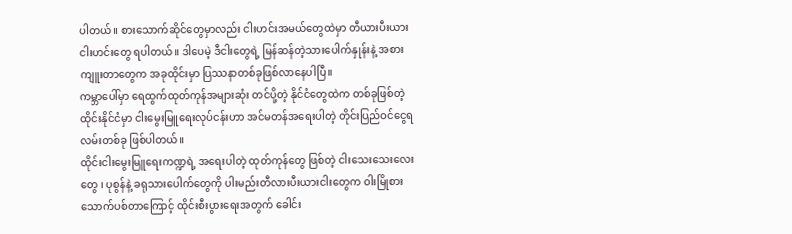ပါတယ်။ စားသောက်ဆိုင်တွေမှာလည်း ငါးဟင်းအမယ်တွေထဲမှာ တီယားပီးယားငါးဟင်းတွေ ရပါတယ်။ ဒါပေမဲ့ ဒီငါးတွေရဲ့ မြန်ဆန်တဲ့သားပေါက်နှုန်းနဲ့ အစားကျူးတာတွေက အခုထိုင်းမှာ ပြဿနာတစ်ခုဖြစ်လာနေပါပြီ။
ကမ္ဘာပေါ်မှာ ရေထွက်ထုတ်ကုန်အများဆုံး တင်ပို့တဲ့ နိုင်ငံတွေထဲက တစ်ခုဖြစ်တဲ့ ထိုင်းနိုင်ငံမှာ ငါးမွေးမြူရေးလုပ်ငန်းဟာ အင်မတန်အရေးပါတဲ့ တိုင်းပြည်ဝင်ငွေရလမ်းတစ်ခု ဖြစ်ပါတယ်။
ထိုင်းငါးမွေးမြူရေးကဏ္ဍရဲ့ အရေးပါတဲ့ ထုတ်ကုန်တွေ ဖြစ်တဲ့ ငါးသေးသေးလေးတွေ ၊ ပုစွန်နဲ့ ခရုသားပေါက်တွေကို ပါးမည်းတီလားပီးယားငါးတွေက ဝါးမြိုစားသောက်ပစ်တာကြောင့် ထိုင်းစီးပွားရေးအတွက် ခေါင်း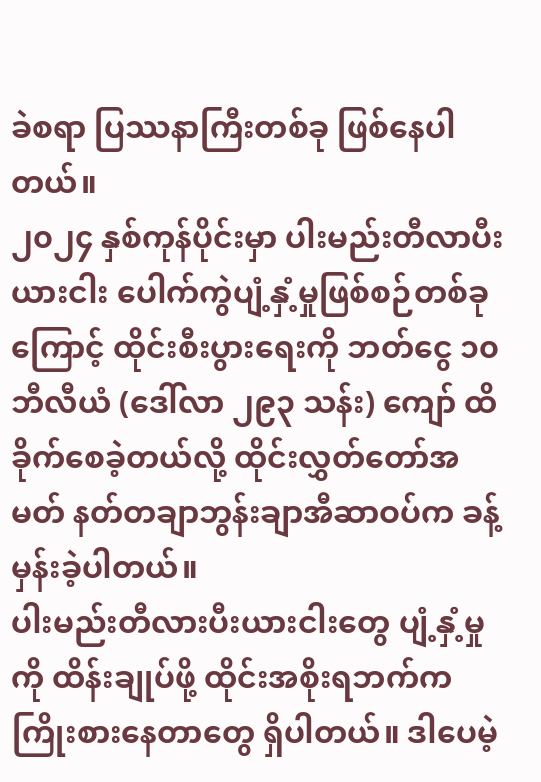ခဲစရာ ပြဿနာကြီးတစ်ခု ဖြစ်နေပါတယ်။
၂၀၂၄ နှစ်ကုန်ပိုင်းမှာ ပါးမည်းတီလာပီးယားငါး ပေါက်ကွဲပျံ့နှံ့မှုဖြစ်စဉ်တစ်ခုကြောင့် ထိုင်းစီးပွားရေးကို ဘတ်ငွေ ၁၀ ဘီလီယံ (ဒေါ်လာ ၂၉၃ သန်း) ကျော် ထိခိုက်စေခဲ့တယ်လို့ ထိုင်းလွှတ်တော်အမတ် နတ်တချာဘွန်းချာအီဆာဝပ်က ခန့်မှန်းခဲ့ပါတယ်။
ပါးမည်းတီလားပီးယားငါးတွေ ပျံ့နှံ့မှုကို ထိန်းချုပ်ဖို့ ထိုင်းအစိုးရဘက်က ကြိုးစားနေတာတွေ ရှိပါတယ်။ ဒါပေမဲ့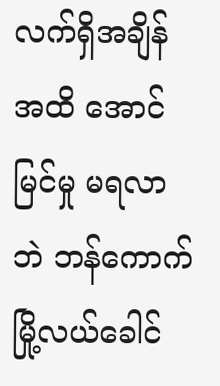လက်ရှိအချိန်အထိ အောင်မြင်မှု မရလာဘဲ ဘန်ကောက်မြို့လယ်ခေါင်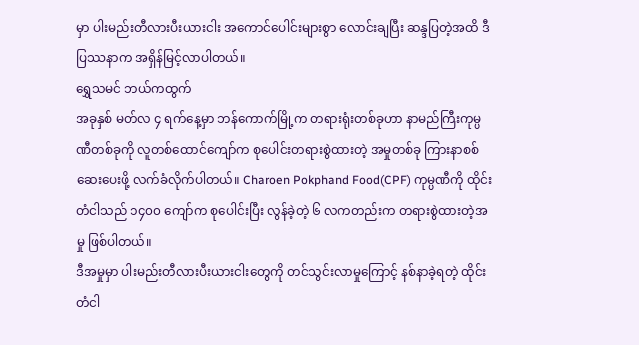မှာ ပါးမည်းတီလားပီးယားငါး အကောင်ပေါင်းများစွာ လောင်းချပြီး ဆန္ဒပြတဲ့အထိ ဒီပြဿနာက အရှိန်မြင့်လာပါတယ်။
ရွှေသမင် ဘယ်ကထွက်
အခုနှစ် မတ်လ ၄ ရက်နေ့မှာ ဘန်ကောက်မြို့က တရားရုံးတစ်ခုဟာ နာမည်ကြီးကုမ္ပဏီတစ်ခုကို လူတစ်ထောင်ကျော်က စုပေါင်းတရားစွဲထားတဲ့ အမှုတစ်ခု ကြားနာစစ်ဆေးပေးဖို့ လက်ခံလိုက်ပါတယ်။ Charoen Pokphand Food(CPF) ကုမ္ပဏီကို ထိုင်းတံငါသည် ၁၄၀၀ ကျော်က စုပေါင်းပြီး လွန်ခဲ့တဲ့ ၆ လကတည်းက တရားစွဲထားတဲ့အမှု ဖြစ်ပါတယ်။
ဒီအမှုမှာ ပါးမည်းတီလားပီးယားငါးတွေကို တင်သွင်းလာမှုကြောင့် နစ်နာခဲ့ရတဲ့ ထိုင်းတံငါ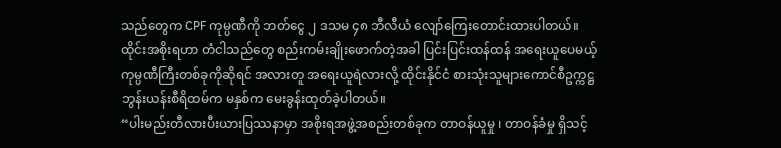သည်တွေက CPF ကုမ္ပဏီကို ဘတ်ငွေ ၂ ဒသမ ၄၈ ဘီလီယံ လျော်ကြေးတောင်းထားပါတယ်။
ထိုင်းအစိုးရဟာ တံငါသည်တွေ စည်းကမ်းချိုးဖောက်တဲ့အခါ ပြင်းပြင်းထန်ထန် အရေးယူပေမယ့် ကုမ္ပဏီကြီးတစ်ခုကိုဆိုရင် အလားတူ အရေးယူရဲလားလို့ ထိုင်းနိုင်ငံ စားသုံးသူများကောင်စီဥက္ကဋ္ဌ ဘွန်းယန်းစီရိထမ်က မနှစ်က မေးခွန်းထုတ်ခဲ့ပါတယ်။
“ပါးမည်းတီလားပီးယားပြဿနာမှာ အစိုးရအဖွဲ့အစည်းတစ်ခုက တာဝန်ယူမှု ၊ တာဝန်ခံမှု ရှိသင့်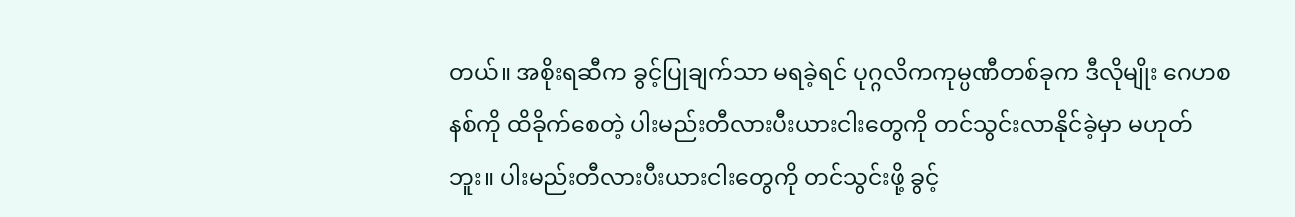တယ်။ အစိုးရဆီက ခွင့်ပြုချက်သာ မရခဲ့ရင် ပုဂ္ဂလိကကုမ္ပဏီတစ်ခုက ဒီလိုမျိုး ဂေဟစနစ်ကို ထိခိုက်စေတဲ့ ပါးမည်းတီလားပီးယားငါးတွေကို တင်သွင်းလာနိုင်ခဲ့မှာ မဟုတ်ဘူး။ ပါးမည်းတီလားပီးယားငါးတွေကို တင်သွင်းဖို့ ခွင့်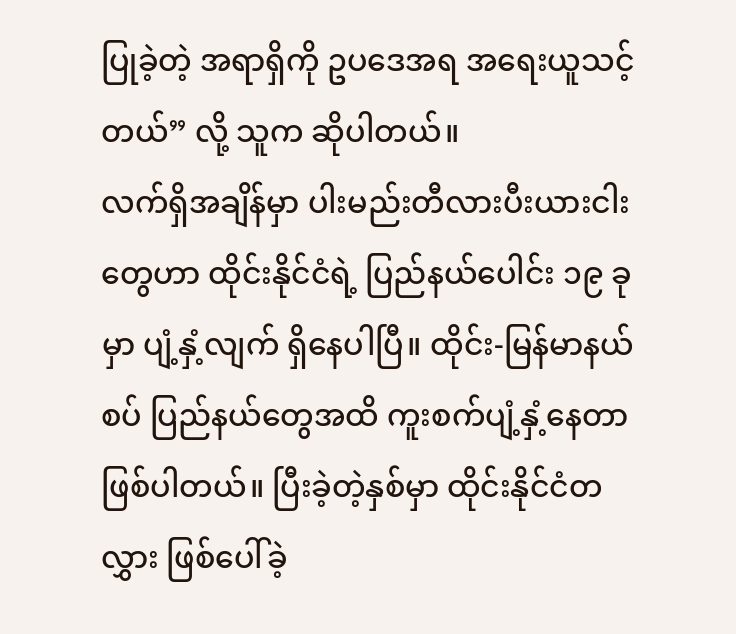ပြုခဲ့တဲ့ အရာရှိကို ဥပဒေအရ အရေးယူသင့်တယ်” လို့ သူက ဆိုပါတယ်။
လက်ရှိအချိန်မှာ ပါးမည်းတီလားပီးယားငါးတွေဟာ ထိုင်းနိုင်ငံရဲ့ ပြည်နယ်ပေါင်း ၁၉ ခုမှာ ပျံ့နှံ့လျက် ရှိနေပါပြီ။ ထိုင်း-မြန်မာနယ်စပ် ပြည်နယ်တွေအထိ ကူးစက်ပျံ့နှံ့နေတာ ဖြစ်ပါတယ်။ ပြီးခဲ့တဲ့နှစ်မှာ ထိုင်းနိုင်ငံတလွှား ဖြစ်ပေါ်ခဲ့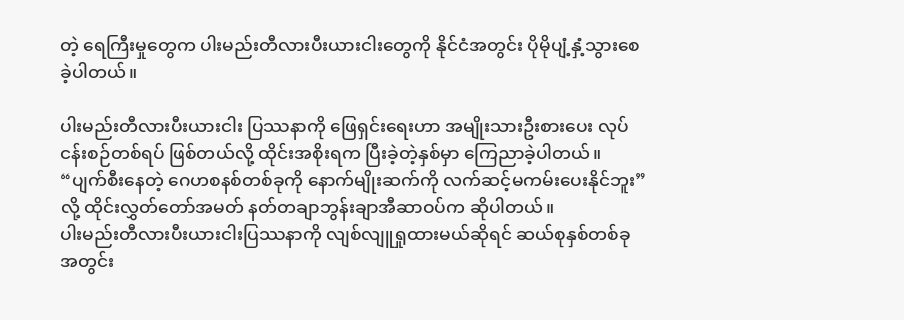တဲ့ ရေကြီးမှုတွေက ပါးမည်းတီလားပီးယားငါးတွေကို နိုင်ငံအတွင်း ပိုမိုပျံ့နှံ့သွားစေခဲ့ပါတယ်။

ပါးမည်းတီလားပီးယားငါး ပြဿနာကို ဖြေရှင်းရေးဟာ အမျိုးသားဦးစားပေး လုပ်ငန်းစဉ်တစ်ရပ် ဖြစ်တယ်လို့ ထိုင်းအစိုးရက ပြီးခဲ့တဲ့နှစ်မှာ ကြေညာခဲ့ပါတယ်။
“ပျက်စီးနေတဲ့ ဂေဟစနစ်တစ်ခုကို နောက်မျိုးဆက်ကို လက်ဆင့်မကမ်းပေးနိုင်ဘူး” လို့ ထိုင်းလွှတ်တော်အမတ် နတ်တချာဘွန်းချာအီဆာဝပ်က ဆိုပါတယ်။
ပါးမည်းတီလားပီးယားငါးပြဿနာကို လျစ်လျူရှုထားမယ်ဆိုရင် ဆယ်စုနှစ်တစ်ခုအတွင်း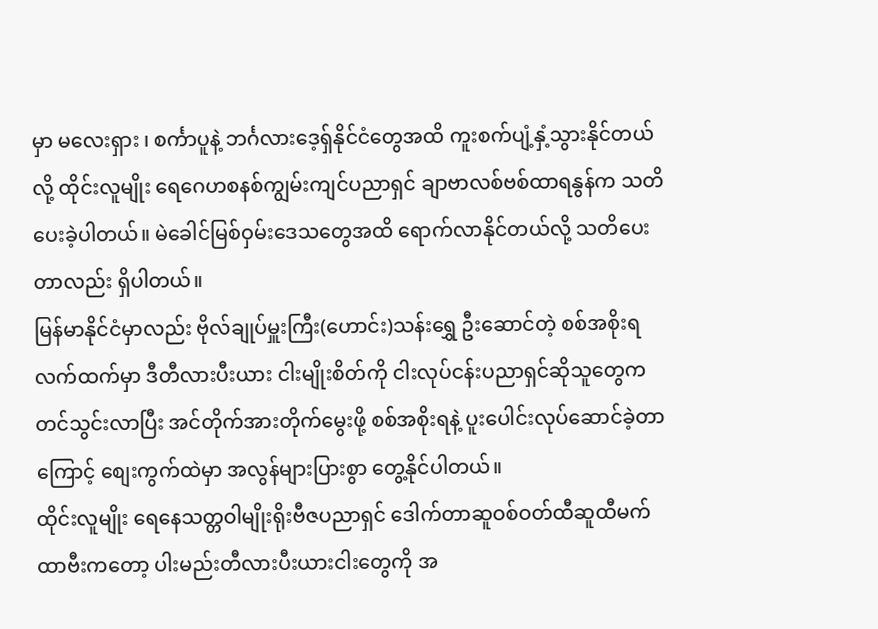မှာ မလေးရှား ၊ စင်္ကာပူနဲ့ ဘင်္ဂလားဒေ့ရှ်နိုင်ငံတွေအထိ ကူးစက်ပျံ့နှံ့သွားနိုင်တယ်လို့ ထိုင်းလူမျိုး ရေဂေဟစနစ်ကျွမ်းကျင်ပညာရှင် ချာဗာလစ်ဗစ်ထာရနွန်က သတိပေးခဲ့ပါတယ်။ မဲခေါင်မြစ်ဝှမ်းဒေသတွေအထိ ရောက်လာနိုင်တယ်လို့ သတိပေးတာလည်း ရှိပါတယ်။
မြန်မာနိုင်ငံမှာလည်း ဗိုလ်ချုပ်မှူးကြီး(ဟောင်း)သန်းရွှေ ဦးဆောင်တဲ့ စစ်အစိုးရလက်ထက်မှာ ဒီတီလားပီးယား ငါးမျိုးစိတ်ကို ငါးလုပ်ငန်းပညာရှင်ဆိုသူတွေက တင်သွင်းလာပြီး အင်တိုက်အားတိုက်မွေးဖို့ စစ်အစိုးရနဲ့ ပူးပေါင်းလုပ်ဆောင်ခဲ့တာကြောင့် စျေးကွက်ထဲမှာ အလွန်များပြားစွာ တွေ့နိုင်ပါတယ်။
ထိုင်းလူမျိုး ရေနေသတ္တဝါမျိုးရိုးဗီဇပညာရှင် ဒေါက်တာဆူဝစ်ဝတ်ထီဆူထီမက်ထာဗီးကတော့ ပါးမည်းတီလားပီးယားငါးတွေကို အ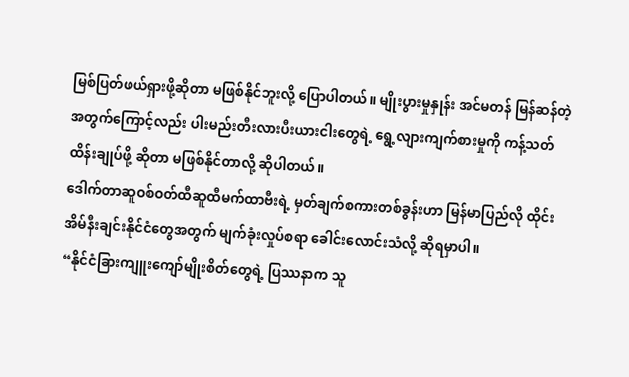မြစ်ပြတ်ဖယ်ရှားဖို့ဆိုတာ မဖြစ်နိုင်ဘူးလို့ ပြောပါတယ်။ မျိုးပွားမှုနှုန်း အင်မတန် မြန်ဆန်တဲ့အတွက်ကြောင့်လည်း ပါးမည်းတီးလားပီးယားငါးတွေရဲ့ ရွေ့လျားကျက်စားမှုကို ကန့်သတ်ထိန်းချုပ်ဖို့ ဆိုတာ မဖြစ်နိုင်တာလို့ ဆိုပါတယ်။
ဒေါက်တာဆူဝစ်ဝတ်ထီဆူထီမက်ထာဗီးရဲ့ မှတ်ချက်စကားတစ်ခွန်းဟာ မြန်မာပြည်လို ထိုင်းအိမ်နီးချင်းနိုင်ငံတွေအတွက် မျက်ခုံးလှုပ်စရာ ခေါင်းလောင်းသံလို့ ဆိုရမှာပါ။
“နိုင်ငံခြားကျူးကျော်မျိုးစိတ်တွေရဲ့ ပြဿနာက သူ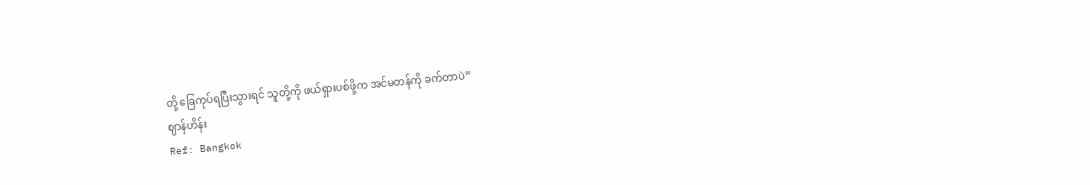တို့ ခြေကုပ်ရပြီးသွားရင် သူတို့ကို ဖယ်ရှားပစ်ဖို့က အင်မတန်ကို ခက်တာပဲ”
ဈာန်ဟိန်း
Ref: Bangkok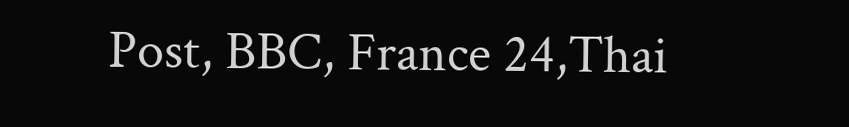Post, BBC, France 24,Thai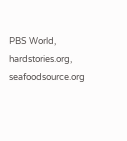PBS World, hardstories.org, seafoodsource.org